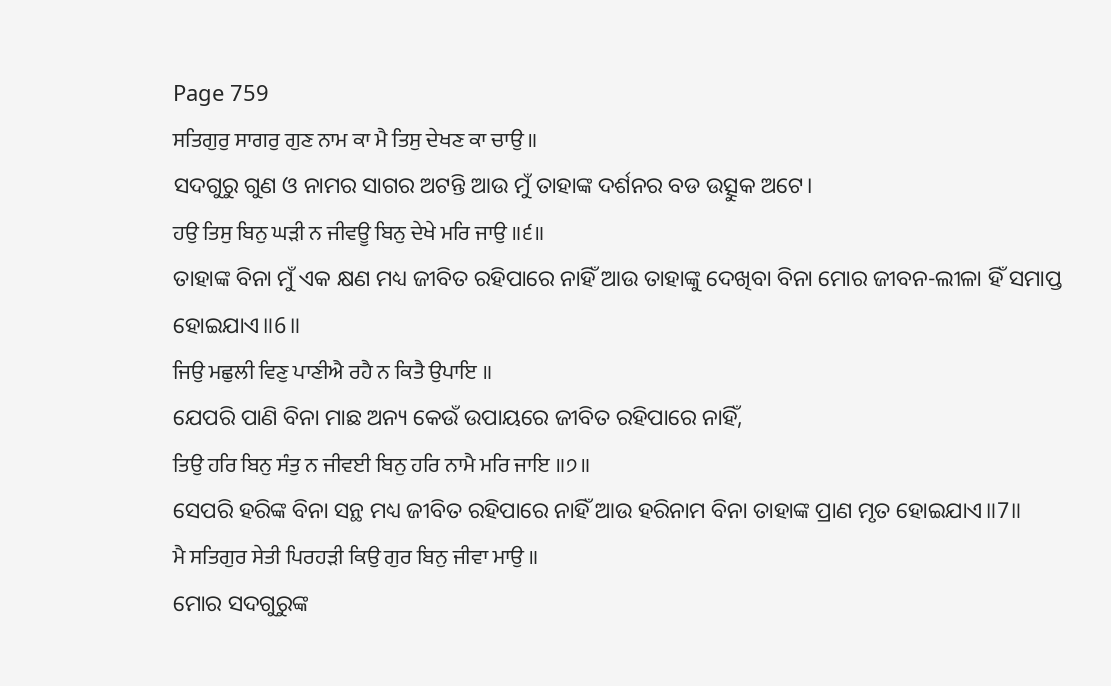Page 759
ਸਤਿਗੁਰੁ ਸਾਗਰੁ ਗੁਣ ਨਾਮ ਕਾ ਮੈ ਤਿਸੁ ਦੇਖਣ ਕਾ ਚਾਉ ॥
ସଦଗୁରୁ ଗୁଣ ଓ ନାମର ସାଗର ଅଟନ୍ତି ଆଉ ମୁଁ ତାହାଙ୍କ ଦର୍ଶନର ବଡ ଉତ୍ସୁକ ଅଟେ।
ਹਉ ਤਿਸੁ ਬਿਨੁ ਘੜੀ ਨ ਜੀਵਊ ਬਿਨੁ ਦੇਖੇ ਮਰਿ ਜਾਉ ॥੬॥
ତାହାଙ୍କ ବିନା ମୁଁ ଏକ କ୍ଷଣ ମଧ୍ୟ ଜୀବିତ ରହିପାରେ ନାହିଁ ଆଉ ତାହାଙ୍କୁ ଦେଖିବା ବିନା ମୋର ଜୀବନ-ଲୀଳା ହିଁ ସମାପ୍ତ ହୋଇଯାଏ॥6॥
ਜਿਉ ਮਛੁਲੀ ਵਿਣੁ ਪਾਣੀਐ ਰਹੈ ਨ ਕਿਤੈ ਉਪਾਇ ॥
ଯେପରି ପାଣି ବିନା ମାଛ ଅନ୍ୟ କେଉଁ ଉପାୟରେ ଜୀବିତ ରହିପାରେ ନାହିଁ,
ਤਿਉ ਹਰਿ ਬਿਨੁ ਸੰਤੁ ਨ ਜੀਵਈ ਬਿਨੁ ਹਰਿ ਨਾਮੈ ਮਰਿ ਜਾਇ ॥੭॥
ସେପରି ହରିଙ୍କ ବିନା ସନ୍ଥ ମଧ୍ୟ ଜୀବିତ ରହିପାରେ ନାହିଁ ଆଉ ହରିନାମ ବିନା ତାହାଙ୍କ ପ୍ରାଣ ମୃତ ହୋଇଯାଏ॥7॥
ਮੈ ਸਤਿਗੁਰ ਸੇਤੀ ਪਿਰਹੜੀ ਕਿਉ ਗੁਰ ਬਿਨੁ ਜੀਵਾ ਮਾਉ ॥
ମୋର ସଦଗୁରୁଙ୍କ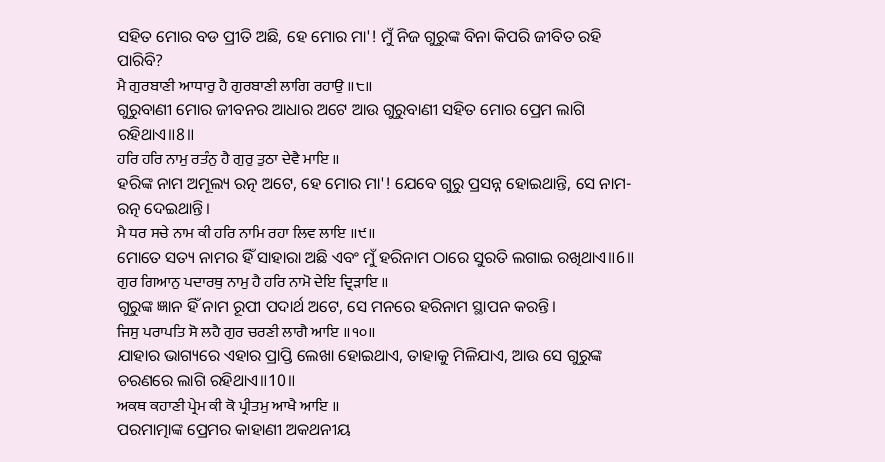ସହିତ ମୋର ବଡ ପ୍ରୀତି ଅଛି, ହେ ମୋର ମା'! ମୁଁ ନିଜ ଗୁରୁଙ୍କ ବିନା କିପରି ଜୀବିତ ରହି ପାରିବି?
ਮੈ ਗੁਰਬਾਣੀ ਆਧਾਰੁ ਹੈ ਗੁਰਬਾਣੀ ਲਾਗਿ ਰਹਾਉ ॥੮॥
ଗୁରୁବାଣୀ ମୋର ଜୀବନର ଆଧାର ଅଟେ ଆଉ ଗୁରୁବାଣୀ ସହିତ ମୋର ପ୍ରେମ ଲାଗି ରହିଥାଏ॥8॥
ਹਰਿ ਹਰਿ ਨਾਮੁ ਰਤੰਨੁ ਹੈ ਗੁਰੁ ਤੁਠਾ ਦੇਵੈ ਮਾਇ ॥
ହରିଙ୍କ ନାମ ଅମୂଲ୍ୟ ରତ୍ନ ଅଟେ, ହେ ମୋର ମା'! ଯେବେ ଗୁରୁ ପ୍ରସନ୍ନ ହୋଇଥାନ୍ତି, ସେ ନାମ-ରତ୍ନ ଦେଇଥାନ୍ତି।
ਮੈ ਧਰ ਸਚੇ ਨਾਮ ਕੀ ਹਰਿ ਨਾਮਿ ਰਹਾ ਲਿਵ ਲਾਇ ॥੯॥
ମୋତେ ସତ୍ୟ ନାମର ହିଁ ସାହାରା ଅଛି ଏବଂ ମୁଁ ହରିନାମ ଠାରେ ସୁରତି ଲଗାଇ ରଖିଥାଏ॥6॥
ਗੁਰ ਗਿਆਨੁ ਪਦਾਰਥੁ ਨਾਮੁ ਹੈ ਹਰਿ ਨਾਮੋ ਦੇਇ ਦ੍ਰਿੜਾਇ ॥
ଗୁରୁଙ୍କ ଜ୍ଞାନ ହିଁ ନାମ ରୂପୀ ପଦାର୍ଥ ଅଟେ, ସେ ମନରେ ହରିନାମ ସ୍ଥାପନ କରନ୍ତି।
ਜਿਸੁ ਪਰਾਪਤਿ ਸੋ ਲਹੈ ਗੁਰ ਚਰਣੀ ਲਾਗੈ ਆਇ ॥੧੦॥
ଯାହାର ଭାଗ୍ୟରେ ଏହାର ପ୍ରାପ୍ତି ଲେଖା ହୋଇଥାଏ, ତାହାକୁ ମିଳିଯାଏ, ଆଉ ସେ ଗୁରୁଙ୍କ ଚରଣରେ ଲାଗି ରହିଥାଏ॥10॥
ਅਕਥ ਕਹਾਣੀ ਪ੍ਰੇਮ ਕੀ ਕੋ ਪ੍ਰੀਤਮੁ ਆਖੈ ਆਇ ॥
ପରମାତ୍ମାଙ୍କ ପ୍ରେମର କାହାଣୀ ଅକଥନୀୟ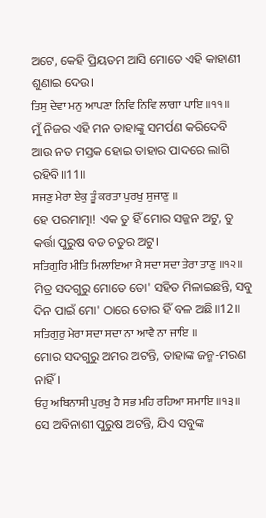ଅଟେ, କେହି ପ୍ରିୟତମ ଆସି ମୋତେ ଏହି କାହାଣୀ ଶୁଣାଇ ଦେଉ।
ਤਿਸੁ ਦੇਵਾ ਮਨੁ ਆਪਣਾ ਨਿਵਿ ਨਿਵਿ ਲਾਗਾ ਪਾਇ ॥੧੧॥
ମୁଁ ନିଜର ଏହି ମନ ତାହାଙ୍କୁ ସମର୍ପଣ କରିଦେବି ଆଉ ନତ ମସ୍ତକ ହୋଇ ତାହାର ପାଦରେ ଲାଗି ରହିବି॥11॥
ਸਜਣੁ ਮੇਰਾ ਏਕੁ ਤੂੰ ਕਰਤਾ ਪੁਰਖੁ ਸੁਜਾਣੁ ॥
ହେ ପରମାତ୍ମା! ଏକ ତୁ ହିଁ ମୋର ସଜ୍ଜନ ଅଟୁ, ତୁ କର୍ତ୍ତା ପୁରୁଷ ବଡ ଚତୁର ଅଟୁ।
ਸਤਿਗੁਰਿ ਮੀਤਿ ਮਿਲਾਇਆ ਮੈ ਸਦਾ ਸਦਾ ਤੇਰਾ ਤਾਣੁ ॥੧੨॥
ମିତ୍ର ସଦଗୁରୁ ମୋତେ ତୋ' ସହିତ ମିଳାଇଛନ୍ତି, ସବୁ ଦିନ ପାଇଁ ମୋ' ଠାରେ ତୋର ହିଁ ବଳ ଅଛି॥12॥
ਸਤਿਗੁਰੁ ਮੇਰਾ ਸਦਾ ਸਦਾ ਨਾ ਆਵੈ ਨਾ ਜਾਇ ॥
ମୋର ସଦଗୁରୁ ଅମର ଅଟନ୍ତି, ତାହାଙ୍କ ଜନ୍ମ-ମରଣ ନାହିଁ।
ਓਹੁ ਅਬਿਨਾਸੀ ਪੁਰਖੁ ਹੈ ਸਭ ਮਹਿ ਰਹਿਆ ਸਮਾਇ ॥੧੩॥
ସେ ଅବିନାଶୀ ପୁରୁଷ ଅଟନ୍ତି, ଯିଏ ସବୁଙ୍କ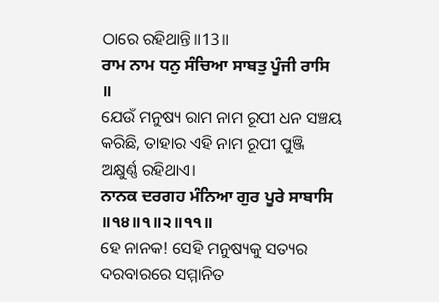ଠାରେ ରହିଥାନ୍ତି॥13॥
ਰਾਮ ਨਾਮ ਧਨੁ ਸੰਚਿਆ ਸਾਬਤੁ ਪੂੰਜੀ ਰਾਸਿ ॥
ଯେଉଁ ମନୁଷ୍ୟ ରାମ ନାମ ରୂପୀ ଧନ ସଞ୍ଚୟ କରିଛି, ତାହାର ଏହି ନାମ ରୂପୀ ପୁଞ୍ଜି ଅକ୍ଷୁର୍ଣ୍ଣ ରହିଥାଏ।
ਨਾਨਕ ਦਰਗਹ ਮੰਨਿਆ ਗੁਰ ਪੂਰੇ ਸਾਬਾਸਿ ॥੧੪॥੧॥੨॥੧੧॥
ହେ ନାନକ! ସେହି ମନୁଷ୍ୟକୁ ସତ୍ୟର ଦରବାରରେ ସମ୍ମାନିତ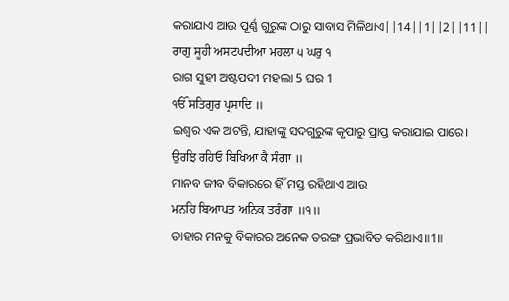କରାଯାଏ ଆଉ ପୂର୍ଣ୍ଣ ଗୁରୁଙ୍କ ଠାରୁ ସାବାସ ମିଳିଥାଏ||14||1||2||11||
ਰਾਗੁ ਸੂਹੀ ਅਸਟਪਦੀਆ ਮਹਲਾ ੫ ਘਰੁ ੧
ରାଗ ସୁହୀ ଅଷ୍ଟପଦୀ ମହଲା 5 ଘର 1
ੴ ਸਤਿਗੁਰ ਪ੍ਰਸਾਦਿ ॥
ଇଶ୍ଵର ଏକ ଅଟନ୍ତି, ଯାହାଙ୍କୁ ସଦଗୁରୁଙ୍କ କୃପାରୁ ପ୍ରାପ୍ତ କରାଯାଇ ପାରେ।
ਉਰਝਿ ਰਹਿਓ ਬਿਖਿਆ ਕੈ ਸੰਗਾ ॥
ମାନବ ଜୀବ ବିକାରରେ ହିଁ ମସ୍ତ ରହିଥାଏ ଆଉ
ਮਨਹਿ ਬਿਆਪਤ ਅਨਿਕ ਤਰੰਗਾ ॥੧॥
ତାହାର ମନକୁ ବିକାରର ଅନେକ ତରଙ୍ଗ ପ୍ରଭାବିତ କରିଥାଏ॥1॥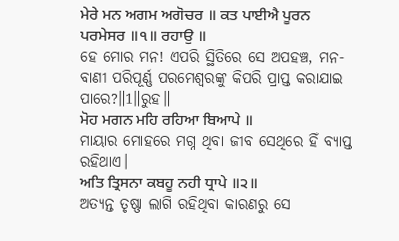ਮੇਰੇ ਮਨ ਅਗਮ ਅਗੋਚਰ ॥ ਕਤ ਪਾਈਐ ਪੂਰਨ ਪਰਮੇਸਰ ॥੧॥ ਰਹਾਉ ॥
ହେ ମୋର ମନ! ଏପରି ସ୍ଥିତିରେ ସେ ଅପହଞ୍ଚ, ମନ-ବାଣୀ ପରିପୂର୍ଣ୍ଣ ପରମେଶ୍ଵରଙ୍କୁ କିପରି ପ୍ରାପ୍ତ କରାଯାଇ ପାରେ?॥1॥ରୁହ॥
ਮੋਹ ਮਗਨ ਮਹਿ ਰਹਿਆ ਬਿਆਪੇ ॥
ମାୟାର ମୋହରେ ମଗ୍ନ ଥିବା ଜୀବ ସେଥିରେ ହିଁ ବ୍ୟାପ୍ତ ରହିଥାଏ।
ਅਤਿ ਤ੍ਰਿਸਨਾ ਕਬਹੂ ਨਹੀ ਧ੍ਰਾਪੇ ॥੨॥
ଅତ୍ୟନ୍ତ ତୃଷ୍ଣା ଲାଗି ରହିଥିବା କାରଣରୁ ସେ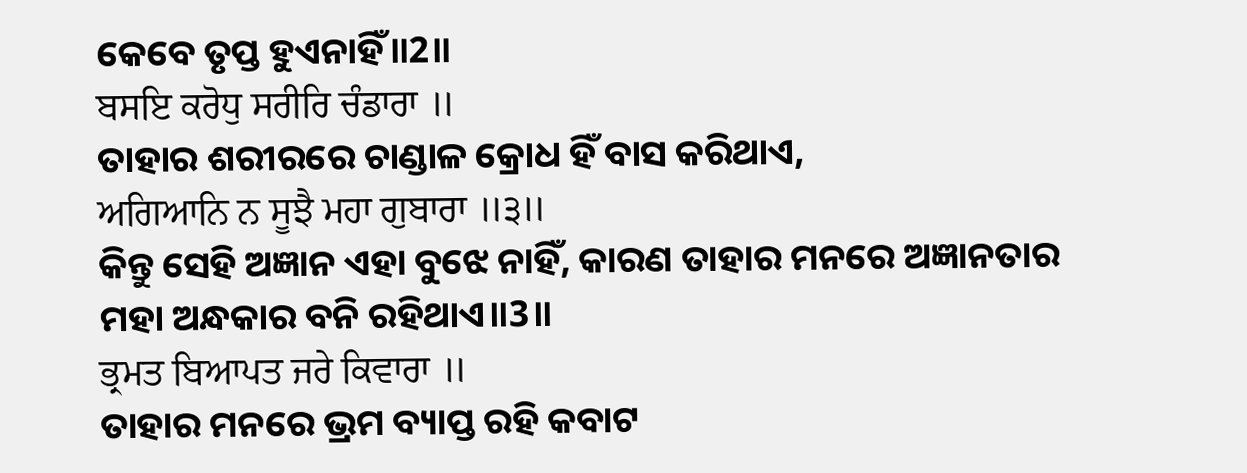କେବେ ତୃପ୍ତ ହୁଏନାହିଁ॥2॥
ਬਸਇ ਕਰੋਧੁ ਸਰੀਰਿ ਚੰਡਾਰਾ ॥
ତାହାର ଶରୀରରେ ଚାଣ୍ଡାଳ କ୍ରୋଧ ହିଁ ବାସ କରିଥାଏ,
ਅਗਿਆਨਿ ਨ ਸੂਝੈ ਮਹਾ ਗੁਬਾਰਾ ॥੩॥
କିନ୍ତୁ ସେହି ଅଜ୍ଞାନ ଏହା ବୁଝେ ନାହିଁ, କାରଣ ତାହାର ମନରେ ଅଜ୍ଞାନତାର ମହା ଅନ୍ଧକାର ବନି ରହିଥାଏ॥3॥
ਭ੍ਰਮਤ ਬਿਆਪਤ ਜਰੇ ਕਿਵਾਰਾ ॥
ତାହାର ମନରେ ଭ୍ରମ ବ୍ୟାପ୍ତ ରହି କବାଟ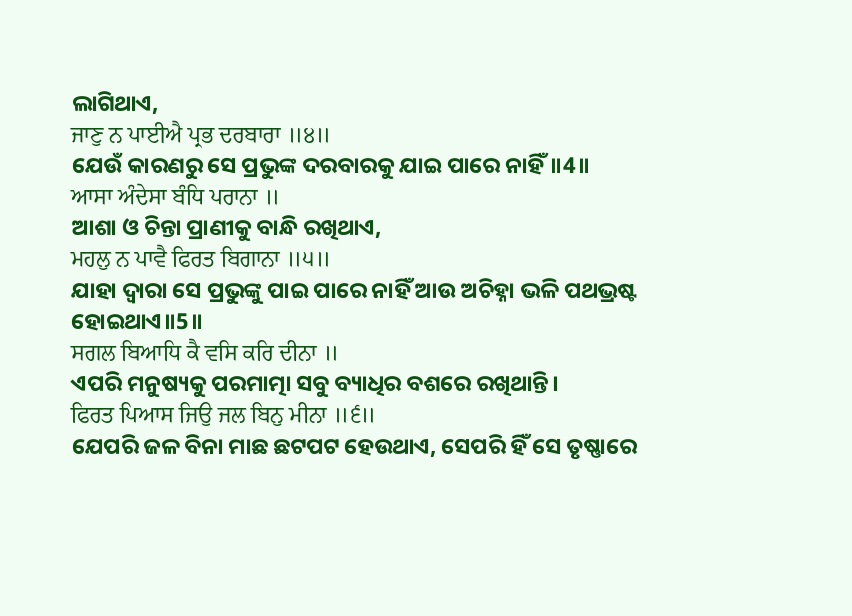ଲାଗିଥାଏ,
ਜਾਣੁ ਨ ਪਾਈਐ ਪ੍ਰਭ ਦਰਬਾਰਾ ॥੪॥
ଯେଉଁ କାରଣରୁ ସେ ପ୍ରଭୁଙ୍କ ଦରବାରକୁ ଯାଇ ପାରେ ନାହିଁ॥4॥
ਆਸਾ ਅੰਦੇਸਾ ਬੰਧਿ ਪਰਾਨਾ ॥
ଆଶା ଓ ଚିନ୍ତା ପ୍ରାଣୀକୁ ବାନ୍ଧି ରଖିଥାଏ,
ਮਹਲੁ ਨ ਪਾਵੈ ਫਿਰਤ ਬਿਗਾਨਾ ॥੫॥
ଯାହା ଦ୍ଵାରା ସେ ପ୍ରଭୁଙ୍କୁ ପାଇ ପାରେ ନାହିଁ ଆଉ ଅଚିହ୍ନା ଭଳି ପଥଭ୍ରଷ୍ଟ ହୋଇଥାଏ॥5॥
ਸਗਲ ਬਿਆਧਿ ਕੈ ਵਸਿ ਕਰਿ ਦੀਨਾ ॥
ଏପରି ମନୁଷ୍ୟକୁ ପରମାତ୍ମା ସବୁ ବ୍ୟାଧିର ବଶରେ ରଖିଥାନ୍ତି।
ਫਿਰਤ ਪਿਆਸ ਜਿਉ ਜਲ ਬਿਨੁ ਮੀਨਾ ॥੬॥
ଯେପରି ଜଳ ବିନା ମାଛ ଛଟପଟ ହେଉଥାଏ, ସେପରି ହିଁ ସେ ତୃଷ୍ଣାରେ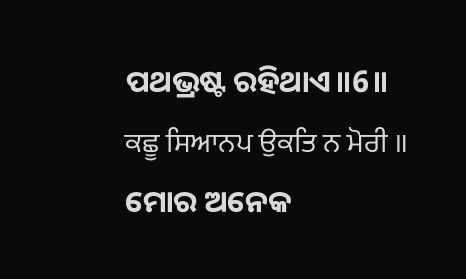ପଥଭ୍ରଷ୍ଟ ରହିଥାଏ॥6॥
ਕਛੂ ਸਿਆਨਪ ਉਕਤਿ ਨ ਮੋਰੀ ॥
ମୋର ଅନେକ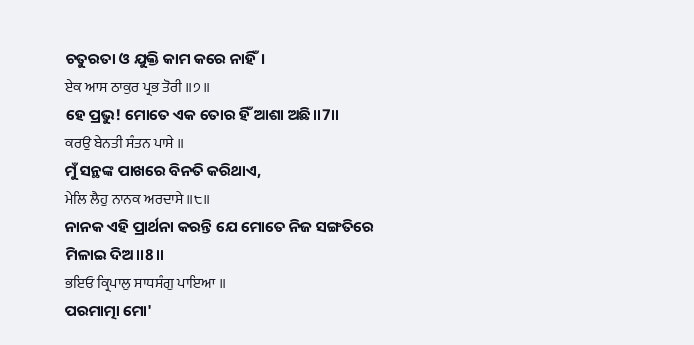ଚତୁରତା ଓ ଯୁକ୍ତି କାମ କରେ ନାହିଁ।
ਏਕ ਆਸ ਠਾਕੁਰ ਪ੍ਰਭ ਤੋਰੀ ॥੭॥
ହେ ପ୍ରଭୁ! ମୋତେ ଏକ ତୋର ହିଁ ଆଶା ଅଛି॥7॥
ਕਰਉ ਬੇਨਤੀ ਸੰਤਨ ਪਾਸੇ ॥
ମୁଁ ସନ୍ଥଙ୍କ ପାଖରେ ବିନତି କରିଥାଏ,
ਮੇਲਿ ਲੈਹੁ ਨਾਨਕ ਅਰਦਾਸੇ ॥੮॥
ନାନକ ଏହି ପ୍ରାର୍ଥନା କରନ୍ତି ଯେ ମୋତେ ନିଜ ସଙ୍ଗତିରେ ମିଳାଇ ଦିଅ॥8॥
ਭਇਓ ਕ੍ਰਿਪਾਲੁ ਸਾਧਸੰਗੁ ਪਾਇਆ ॥
ପରମାତ୍ମା ମୋ'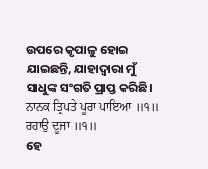ଉପରେ କୃପାଳୁ ହୋଇ ଯାଇଛନ୍ତି, ଯାହାଦ୍ୱାରା ମୁଁ ସାଧୁଙ୍କ ସଂଗତି ପ୍ରାପ୍ତ କରିଛି।
ਨਾਨਕ ਤ੍ਰਿਪਤੇ ਪੂਰਾ ਪਾਇਆ ॥੧॥ ਰਹਾਉ ਦੂਜਾ ॥੧॥
ହେ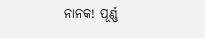ନାନକ! ପୂର୍ଣ୍ଣ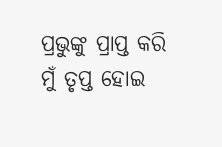ପ୍ରଭୁଙ୍କୁ ପ୍ରାପ୍ତ କରି ମୁଁ ତୃପ୍ତ ହୋଇ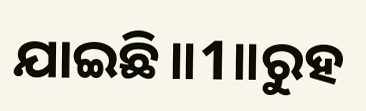ଯାଇଛି॥1॥ରୁହ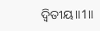ଦ୍ଵିତୀୟ॥1॥